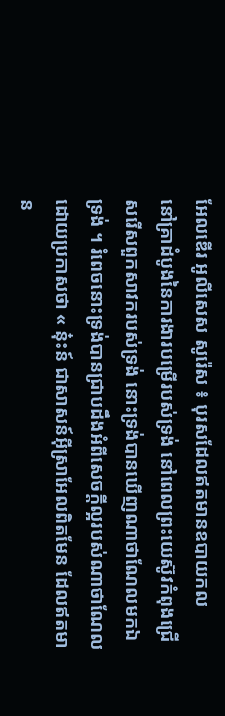អែលឌើរ អូលីសេស សូរ៉េស ៖ បុរសដែលឥតមានឧបាយកល
នៅគ្រាដំបូងនៃការងារបម្រើរបស់ទ្រង់ នៅពេលព្រះយេស៊ូវកំពុងជ្រើសរើសពួកសាវករបស់ទ្រង់ នោះទ្រង់បានឃើញណាថាណែលមកឯទ្រង់ ។ រំពេចនោះទ្រង់បានជ្រាបដឹងអំពីសេចក្តីល្អរបស់ណាថាណែលដោយប្រកាសថា « នុ៎ះន៍ ជាសាសន៍អ៊ីស្រាអែលពិតមែន ដែលឥតមាន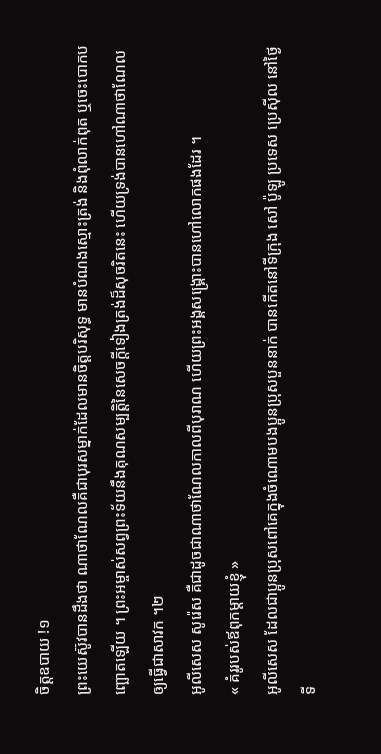ចិត្តឧបាយ !១
ព្រះយេស៊ូវបានដឹងថា ណាថាណែលគឺជាបុរសម្នាក់ដែលមានចិត្តបរិសុទ្ធ មានបំណងស្មោះត្រង់ និងពុំលាក់ពុត ឬចេះបោកបញ្ឆោតឡើយ ។ ព្រះអម្ចាស់សព្វព្រះទ័យនឹងគុណសម្បត្តិនៃសេចក្តីទៀងត្រង់ដ៏សុចរិតនេះ ហើយទ្រង់បានហៅណាថាណែលឲ្យធ្វើជាសាវក ។២
អូលីសេស សូរ៉េស គឺជាដូចជាណាថាណែលកាលពីបុរាណ ហើយព្រះអង្គសង្គ្រោះបានហៅលោកផងដែរ ។
« គំរូរបស់ឪពុកម្តាយខ្ញុំ »
អូលីសេស ដែលជាប្អូនប្រុសពៅគេក្នុងចំណោមបងប្អូនប្រុសបួននាក់ បានកើតនៅទីក្រុង សៅ ប៉ូឡូ ប្រទេស ប្រេស៊ីល នៅថ្ងៃទី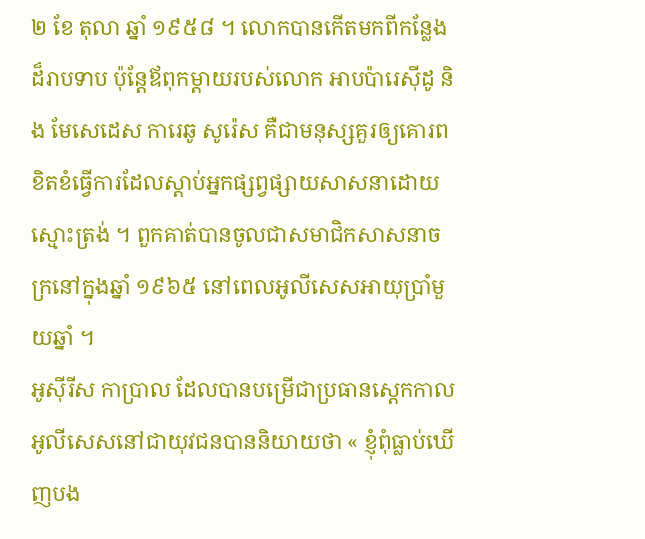២ ខែ តុលា ឆ្នាំ ១៩៥៨ ។ លោកបានកើតមកពីកន្លែងដ៏រាបទាប ប៉ុន្តែឪពុកម្តាយរបស់លោក អាបប៉ារេស៊ីដូ និង មែសេដេស ការេឆូ សូរ៉េស គឺជាមនុស្សគួរឲ្យគោរព ខិតខំធ្វើការដែលស្តាប់អ្នកផ្សព្វផ្សាយសាសនាដោយស្មោះត្រង់ ។ ពួកគាត់បានចូលជាសមាជិកសាសនាចក្រនៅក្នុងឆ្នាំ ១៩៦៥ នៅពេលអូលីសេសអាយុប្រាំមួយឆ្នាំ ។
អូស៊ីរីស កាប្រាល ដែលបានបម្រើជាប្រធានស្តេកកាលអូលីសេសនៅជាយុវជនបាននិយាយថា « ខ្ញុំពុំធ្លាប់ឃើញបង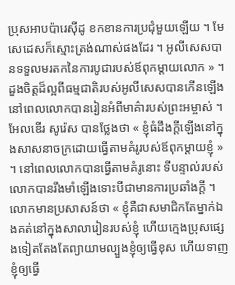ប្រុសអាបប៉ារេស៊ីដូ ខកខានការប្រជុំមួយឡើយ ។ មែសេដេសក៏ស្មោះត្រង់ណាស់ផងដែរ ។ អូលីសេសបានទទួលមរតកនៃការបូជារបស់ឪពុកម្តាយលោក » ។
ដួងចិត្តដ៏ល្អពីធម្មជាតិរបស់អូលីសេសបានកើនឡើង នៅពេលលោកបានរៀនអំពីមាគ៌ារបស់ព្រះអម្ចាស់ ។ អែលឌើរ សូរ៉េស បានថ្លែងថា « ខ្ញុំធំដឹងក្ដីឡើងនៅក្នុងសាសនាចក្រដោយធ្វើតាមគំរូរបស់ឪពុកម្តាយខ្ញុំ » ។ នៅពេលលោកបានធ្វើតាមគំរូនោះ ទីបន្ទាល់របស់លោកបានរឹងមាំឡើងទោះបីជាមានការប្រឆាំងក្តី ។
លោកមានប្រសាសន៍ថា « ខ្ញុំគឺជាសមាជិកតែម្នាក់ឯងគត់នៅក្នុងសាលារៀនរបស់ខ្ញុំ ហើយក្មេងប្រុសផ្សេងទៀតតែងតែព្យាយាមល្បួងខ្ញុំឲ្យធ្វើខុស ហើយទាញខ្ញុំឲ្យធ្វើ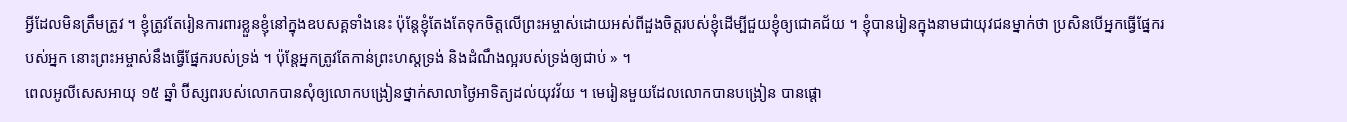អ្វីដែលមិនត្រឹមត្រូវ ។ ខ្ញុំត្រូវតែរៀនការពារខ្លួនខ្ញុំនៅក្នុងឧបសគ្គទាំងនេះ ប៉ុន្តែខ្ញុំតែងតែទុកចិត្តលើព្រះអម្ចាស់ដោយអស់ពីដួងចិត្តរបស់ខ្ញុំដើម្បីជួយខ្ញុំឲ្យជោគជ័យ ។ ខ្ញុំបានរៀនក្នុងនាមជាយុវជនម្នាក់ថា ប្រសិនបើអ្នកធ្វើផ្នែករបស់អ្នក នោះព្រះអម្ចាស់នឹងធ្វើផ្នែករបស់ទ្រង់ ។ ប៉ុន្តែអ្នកត្រូវតែកាន់ព្រះហស្តទ្រង់ និងដំណឹងល្អរបស់ទ្រង់ឲ្យជាប់ » ។
ពេលអូលីសេសអាយុ ១៥ ឆ្នាំ ប៊ីស្សពរបស់លោកបានសុំឲ្យលោកបង្រៀនថ្នាក់សាលាថ្ងៃអាទិត្យដល់យុវវ័យ ។ មេរៀនមួយដែលលោកបានបង្រៀន បានផ្តោ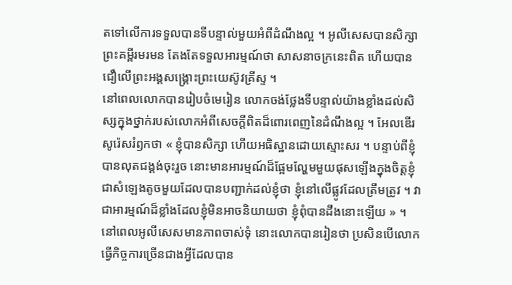តទៅលើការទទួលបានទីបន្ទាល់មួយអំពីដំណឹងល្អ ។ អូលីសេសបានសិក្សាព្រះគម្ពីរមរមន តែងតែទទួលអារម្មណ៍ថា សាសនាចក្រនេះពិត ហើយបានជឿលើព្រះអង្គសង្គ្រោះព្រះយេស៊ូវគ្រីស្ទ ។
នៅពេលលោកបានរៀបចំមេរៀន លោកចង់ថ្លែងទីបន្ទាល់យ៉ាងខ្លាំងដល់សិស្សក្នុងថ្នាក់របស់លោកអំពីសេចក្តីពិតដ៏ពោរពេញនៃដំណឹងល្អ ។ អែលឌើរសូរ៉េសរំឭកថា « ខ្ញុំបានសិក្សា ហើយអធិស្ឋានដោយស្មោះសរ ។ បន្ទាប់ពីខ្ញុំបានលុតជង្គង់ចុះរួច នោះមានអារម្មណ៍ដ៏ផ្អែមល្ហែមមួយផុសឡើងក្នុងចិត្តខ្ញុំ ជាសំឡេងតូចមួយដែលបានបញ្ជាក់ដល់ខ្ញុំថា ខ្ញុំនៅលើផ្លូវដែលត្រឹមត្រូវ ។ វាជាអារម្មណ៍ដ៏ខ្លាំងដែលខ្ញុំមិនអាចនិយាយថា ខ្ញុំពុំបានដឹងនោះឡើយ » ។
នៅពេលអូលីសេសមានភាពចាស់ទុំ នោះលោកបានរៀនថា ប្រសិនបើលោកធ្វើកិច្ចការច្រើនជាងអ្វីដែលបាន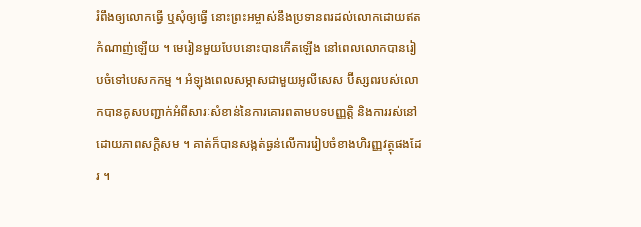រំពឹងឲ្យលោកធ្វើ ឬសុំឲ្យធ្វើ នោះព្រះអម្ចាស់នឹងប្រទានពរដល់លោកដោយឥតកំណាញ់ឡើយ ។ មេរៀនមួយបែបនោះបានកើតឡើង នៅពេលលោកបានរៀបចំទៅបេសកកម្ម ។ អំឡុងពេលសម្ភាសជាមួយអូលីសេស ប៊ីស្សពរបស់លោកបានគូសបញ្ជាក់អំពីសារៈសំខាន់នៃការគោរពតាមបទបញ្ញត្តិ និងការរស់នៅដោយភាពសក្តិសម ។ គាត់ក៏បានសង្កត់ធ្ងន់លើការរៀបចំខាងហិរញ្ញវត្ថុផងដែរ ។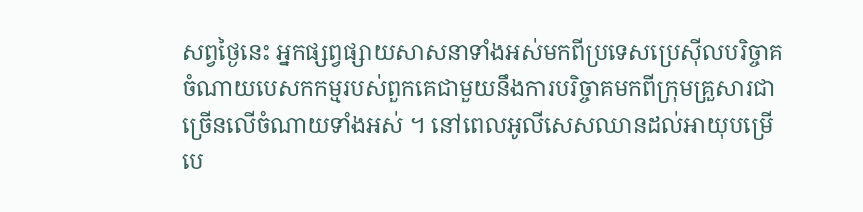សព្វថ្ងៃនេះ អ្នកផ្សព្វផ្សាយសាសនាទាំងអស់មកពីប្រទេសប្រេស៊ីលបរិច្ចាគចំណាយបេសកកម្មរបស់ពួកគេជាមួយនឹងការបរិច្ចាគមកពីក្រុមគ្រួសារជាច្រើនលើចំណាយទាំងអស់ ។ នៅពេលអូលីសេសឈានដល់អាយុបម្រើបេ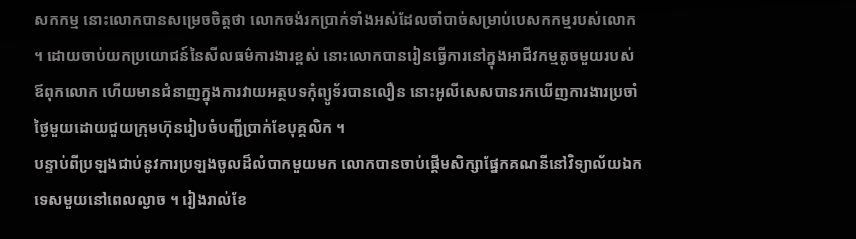សកកម្ម នោះលោកបានសម្រេចចិត្តថា លោកចង់រកប្រាក់ទាំងអស់ដែលចាំបាច់សម្រាប់បេសកកម្មរបស់លោក ។ ដោយចាប់យកប្រយោជន៍នៃសីលធម៌ការងារខ្ពស់ នោះលោកបានរៀនធ្វើការនៅក្នុងអាជីវកម្មតូចមួយរបស់ឪពុកលោក ហើយមានជំនាញក្នុងការវាយអត្ថបទកុំព្យូទ័របានលឿន នោះអូលីសេសបានរកឃើញការងារប្រចាំថ្ងៃមួយដោយជួយក្រុមហ៊ុនរៀបចំបញ្ជីប្រាក់ខែបុគ្គលិក ។
បន្ទាប់ពីប្រឡងជាប់នូវការប្រឡងចូលដ៏លំបាកមួយមក លោកបានចាប់ផ្តើមសិក្សាផ្នែកគណនីនៅវិទ្យាល័យឯកទេសមួយនៅពេលល្ងាច ។ រៀងរាល់ខែ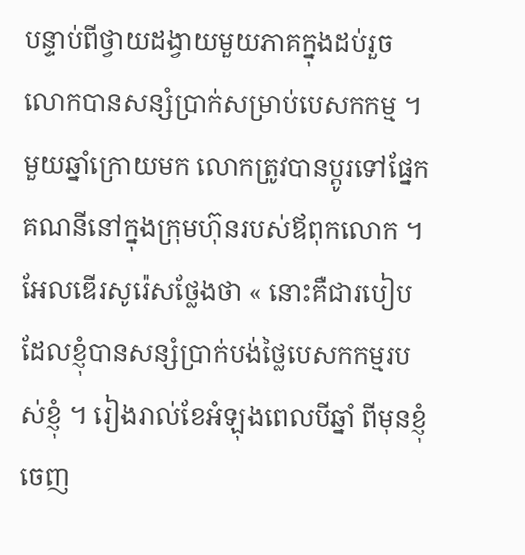បន្ទាប់ពីថ្វាយដង្វាយមួយភាគក្នុងដប់រួច លោកបានសន្សំប្រាក់សម្រាប់បេសកកម្ម ។ មួយឆ្នាំក្រោយមក លោកត្រូវបានប្តូរទៅផ្នែកគណនីនៅក្នុងក្រុមហ៊ុនរបស់ឪពុកលោក ។
អែលឌើរសូរ៉េសថ្លែងថា « នោះគឺជារបៀបដែលខ្ញុំបានសន្សំប្រាក់បង់ថ្លៃបេសកកម្មរបស់ខ្ញុំ ។ រៀងរាល់ខែអំឡុងពេលបីឆ្នាំ ពីមុនខ្ញុំចេញ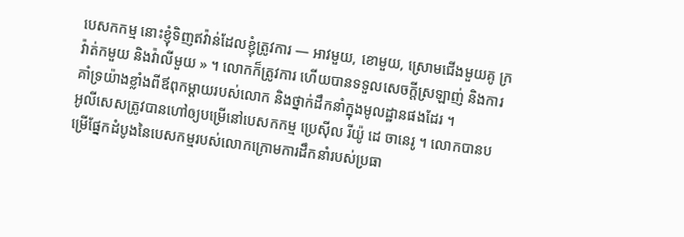បេសកកម្ម នោះខ្ញុំទិញឥវ៉ាន់ដែលខ្ញុំត្រូវការ — អាវមួយ, ខោមួយ, ស្រោមជើងមួយគូ ក្រវ៉ាត់កមួយ និងវ៉ាលីមួយ » ។ លោកក៏ត្រូវការ ហើយបានទទួលសេចក្តីស្រឡាញ់ និងការគាំទ្រយ៉ាងខ្លាំងពីឪពុកម្តាយរបស់លោក និងថ្នាក់ដឹកនាំក្នុងមូលដ្ឋានផងដែរ ។
អូលីសេសត្រូវបានហៅឲ្យបម្រើនៅបេសកកម្ម ប្រេស៊ីល រីយ៉ូ ដេ ចានេរូ ។ លោកបានបម្រើផ្នែកដំបូងនៃបេសកម្មរបស់លោកក្រោមការដឹកនាំរបស់ប្រធា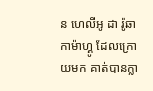ន ហេលីអូ ដា រ៉ូឆា កាម៉ាហ្គូ ដែលក្រោយមក គាត់បានក្លា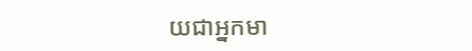យជាអ្នកមា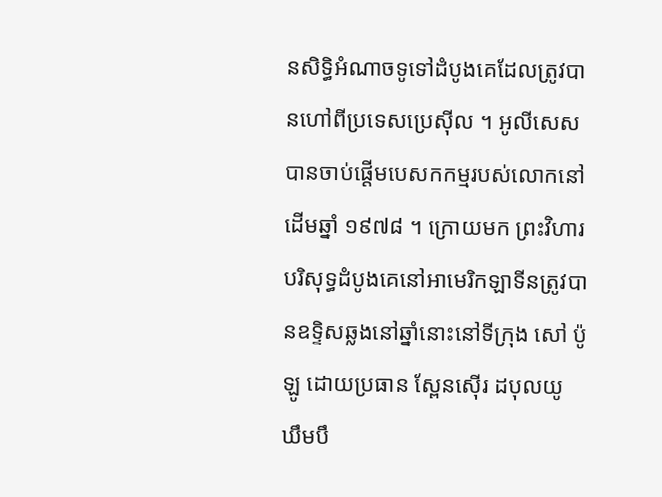នសិទ្ធិអំណាចទូទៅដំបូងគេដែលត្រូវបានហៅពីប្រទេសប្រេស៊ីល ។ អូលីសេសបានចាប់ផ្តើមបេសកកម្មរបស់លោកនៅដើមឆ្នាំ ១៩៧៨ ។ ក្រោយមក ព្រះវិហារបរិសុទ្ធដំបូងគេនៅអាមេរិកឡាទីនត្រូវបានឧទ្ទិសឆ្លងនៅឆ្នាំនោះនៅទីក្រុង សៅ ប៉ូឡូ ដោយប្រធាន ស្ពែនស៊ើរ ដបុលយូ ឃឹមបឹ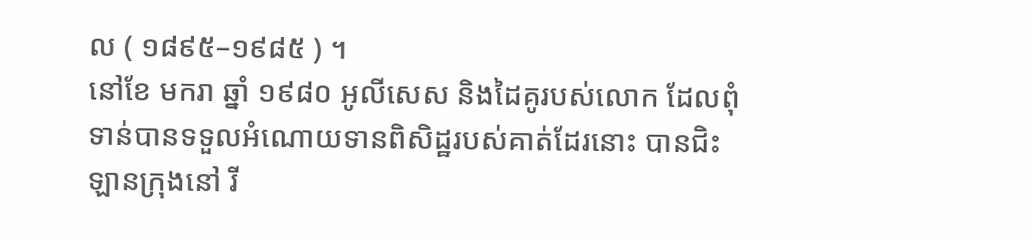ល ( ១៨៩៥–១៩៨៥ ) ។
នៅខែ មករា ឆ្នាំ ១៩៨០ អូលីសេស និងដៃគូរបស់លោក ដែលពុំទាន់បានទទួលអំណោយទានពិសិដ្ឋរបស់គាត់ដែរនោះ បានជិះឡានក្រុងនៅ រី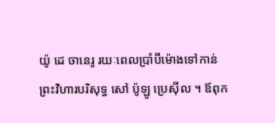យ៉ូ ដេ ចានេរូ រយៈពេលប្រាំបីម៉ោងទៅកាន់ព្រះវិហារបរិសុទ្ធ សៅ ប៉ូឡូ ប្រេស៊ីល ។ ឪពុក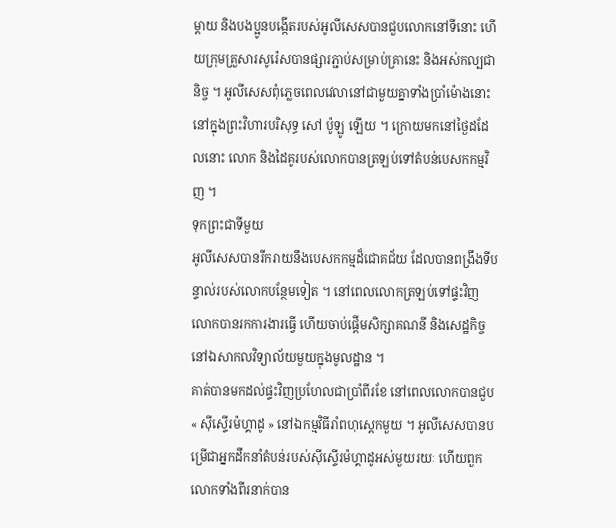ម្ដាយ និងបងប្អូនបង្កើតរបស់អូលីសេសបានជួបលោកនៅទីនោះ ហើយក្រុមគ្រួសារសូរ៉េសបានផ្សារភ្ជាប់សម្រាប់គ្រានេះ និងអស់កល្បជានិច្ច ។ អូលីសេសពុំភ្លេចពេលវេលានៅជាមួយគ្នាទាំងប្រាំម៉ោងនោះនៅក្នុងព្រះវិហារបរិសុទ្ធ សៅ ប៉ូឡូ ឡើយ ។ ក្រោយមកនៅថ្ងៃដដែលនោះ លោក និងដៃគូរបស់លោកបានត្រឡប់ទៅតំបន់បេសកកម្មវិញ ។
ទុកព្រះជាទីមួយ
អូលីសេសបានរីករាយនឹងបេសកកម្មដ៏ជោគជ័យ ដែលបានពង្រឹងទីបន្ទាល់របស់លោកបន្ថែមទៀត ។ នៅពេលលោកត្រឡប់ទៅផ្ទះវិញ លោកបានរកការងារធ្វើ ហើយចាប់ផ្តើមសិក្សាគណនី និងសេដ្ឋកិច្ចនៅឯសាកលវិទ្យាល័យមួយក្នុងមូលដ្ឋាន ។
គាត់បានមកដល់ផ្ទះវិញប្រហែលជាប្រាំពីរខែ នៅពេលលោកបានជួប « ស៊ីស្ទើរម៉ហ្គាដូ » នៅឯកម្មវិធីរាំពហុស្តេកមួយ ។ អូលីសេសបានបម្រើជាអ្នកដឹកនាំតំបន់របស់ស៊ីស្ទើរម៉ហ្គាដូអស់មួយរយៈ ហើយពួកលោកទាំងពីរនាក់បាន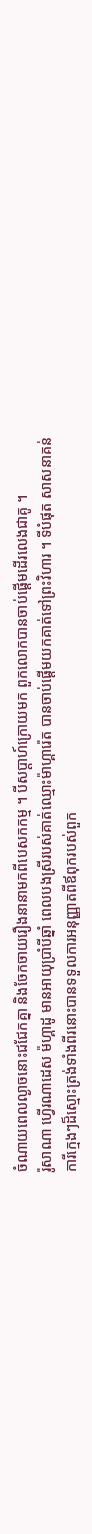ចំណាយពេលល្ងាចនោះជជែកគ្នា និងចែកចាយរឿងនានាមកពីបេសកកម្ម ។ បីសប្តាហ៍ក្រោយមក ពួកលោកបានចាប់ផ្តើមដើរលេងជាគូ ។
រ៉ូសាណា ហ្វើរណាដេស ម៉ហ្គាដូ មានអាយុប្រាំបីឆ្នាំ ពេលបងស្រីរបស់គាត់ឈ្មោះម៉ាហ្គារ៉េត បានចាប់ផ្តើមយកគាត់ទៅព្រះវិហារ ។ ទីបំផុត សាសនាគន់ការីក្មេងៗដ៏ស្មោះត្រង់ទាំងពីរនោះបានទទួលការអនុញ្ញាតពីឪពុករបស់ពួក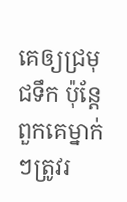គេឲ្យជ្រមុជទឹក ប៉ុន្តែពួកគេម្នាក់ៗត្រូវរ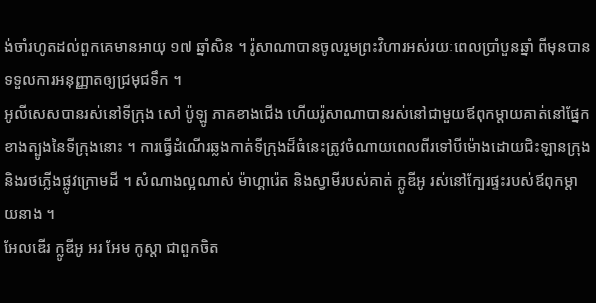ង់ចាំរហូតដល់ពួកគេមានអាយុ ១៧ ឆ្នាំសិន ។ រ៉ូសាណាបានចូលរួមព្រះវិហារអស់រយៈពេលប្រាំបួនឆ្នាំ ពីមុនបានទទួលការអនុញ្ញាតឲ្យជ្រមុជទឹក ។
អូលីសេសបានរស់នៅទីក្រុង សៅ ប៉ូឡូ ភាគខាងជើង ហើយរ៉ូសាណាបានរស់នៅជាមួយឪពុកម្តាយគាត់នៅផ្នែកខាងត្បូងនៃទីក្រុងនោះ ។ ការធ្វើដំណើរឆ្លងកាត់ទីក្រុងដ៏ធំនេះត្រូវចំណាយពេលពីរទៅបីម៉ោងដោយជិះឡានក្រុង និងរថភ្លើងផ្លូវក្រោមដី ។ សំណាងល្អណាស់ ម៉ាហ្គារ៉េត និងស្វាមីរបស់គាត់ ក្លូឌីអូ រស់នៅក្បែរផ្ទះរបស់ឪពុកម្តាយនាង ។
អែលឌើរ ក្លូឌីអូ អរ អែម កូស្តា ជាពួកចិត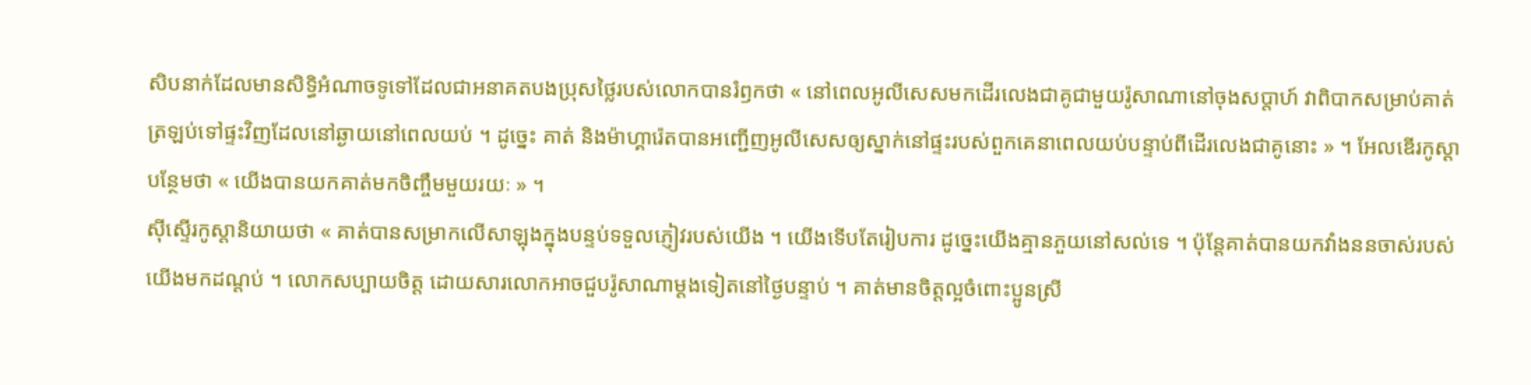សិបនាក់ដែលមានសិទ្ធិអំណាចទូទៅដែលជាអនាគតបងប្រុសថ្លៃរបស់លោកបានរំឭកថា « នៅពេលអូលីសេសមកដើរលេងជាគូជាមួយរ៉ូសាណានៅចុងសប្តាហ៍ វាពិបាកសម្រាប់គាត់ត្រឡប់ទៅផ្ទះវិញដែលនៅឆ្ងាយនៅពេលយប់ ។ ដូច្នេះ គាត់ និងម៉ាហ្គារ៉េតបានអញ្ជើញអូលីសេសឲ្យស្នាក់នៅផ្ទះរបស់ពួកគេនាពេលយប់បន្ទាប់ពីដើរលេងជាគូនោះ » ។ អែលឌើរកូស្តាបន្ថែមថា « យើងបានយកគាត់មកចិញ្ចឹមមួយរយៈ » ។
ស៊ីស្ទើរកូស្តានិយាយថា « គាត់បានសម្រាកលើសាឡុងក្នុងបន្ទប់ទទួលភ្ញៀវរបស់យើង ។ យើងទើបតែរៀបការ ដូច្នេះយើងគ្មានភួយនៅសល់ទេ ។ ប៉ុន្តែគាត់បានយកវាំងននចាស់របស់យើងមកដណ្ដប់ ។ លោកសប្បាយចិត្ត ដោយសារលោកអាចជួបរ៉ូសាណាម្តងទៀតនៅថ្ងៃបន្ទាប់ ។ គាត់មានចិត្តល្អចំពោះប្អូនស្រី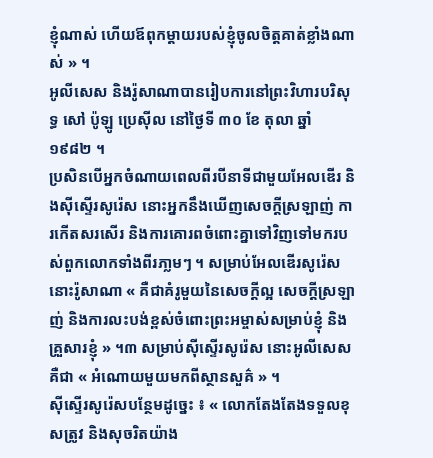ខ្ញុំណាស់ ហើយឪពុកម្តាយរបស់ខ្ញុំចូលចិត្តគាត់ខ្លាំងណាស់ » ។
អូលីសេស និងរ៉ូសាណាបានរៀបការនៅព្រះវិហារបរិសុទ្ធ សៅ ប៉ូឡូ ប្រេស៊ីល នៅថ្ងៃទី ៣០ ខែ តុលា ឆ្នាំ ១៩៨២ ។
ប្រសិនបើអ្នកចំណាយពេលពីរបីនាទីជាមួយអែលឌើរ និងស៊ីស្ទើរសូរ៉េស នោះអ្នកនឹងឃើញសេចក្តីស្រឡាញ់ ការកើតសរសើរ និងការគោរពចំពោះគ្នាទៅវិញទៅមករបស់ពួកលោកទាំងពីរភា្លមៗ ។ សម្រាប់អែលឌើរសូរ៉េស នោះរ៉ូសាណា « គឺជាគំរូមួយនៃសេចក្ដីល្អ សេចក្ដីស្រឡាញ់ និងការលះបង់ខ្ពស់ចំពោះព្រះអម្ចាស់សម្រាប់ខ្ញុំ និងគ្រួសារខ្ញុំ » ។៣ សម្រាប់ស៊ីស្ទើរសូរ៉េស នោះអូលីសេសគឺជា « អំណោយមួយមកពីស្ថានសួគ៌ » ។
ស៊ីស្ទើរសូរ៉េសបន្ថែមដូច្នេះ ៖ « លោកតែងតែងទទួលខុសត្រូវ និងសុចរិតយ៉ាង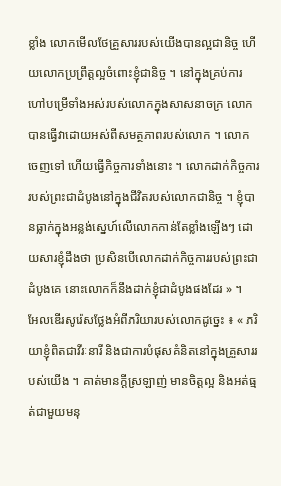ខ្លាំង លោកមើលថែគ្រួសាររបស់យើងបានល្អជានិច្ច ហើយលោកប្រព្រឹត្តល្អចំពោះខ្ញុំជានិច្ច ។ នៅក្នុងគ្រប់ការហៅបម្រើទាំងអស់របស់លោកក្នុងសាសនាចក្រ លោកបានធ្វើវាដោយអស់ពីសមត្ថភាពរបស់លោក ។ លោកចេញទៅ ហើយធ្វើកិច្ចការទាំងនោះ ។ លោកដាក់កិច្ចការរបស់ព្រះជាដំបូងនៅក្នុងជីវិតរបស់លោកជានិច្ច ។ ខ្ញុំបានធ្លាក់ក្នុងអន្លង់ស្នេហ៍លើលោកកាន់តែខ្លាំងឡើងៗ ដោយសារខ្ញុំដឹងថា ប្រសិនបើលោកដាក់កិច្ចការរបស់ព្រះជាដំបូងគេ នោះលោកក៏នឹងដាក់ខ្ញុំជាដំបូងផងដែរ » ។
អែលឌើរសូរ៉េសថ្លែងអំពីភរិយារបស់លោកដូច្នេះ ៖ « ភរិយាខ្ញុំពិតជាវីរៈនារី និងជាការបំផុសគំនិតនៅក្នុងគ្រួសាររបស់យើង ។ គាត់មានក្ដីស្រឡាញ់ មានចិត្តល្អ និងអត់ធ្មត់ជាមួយមនុ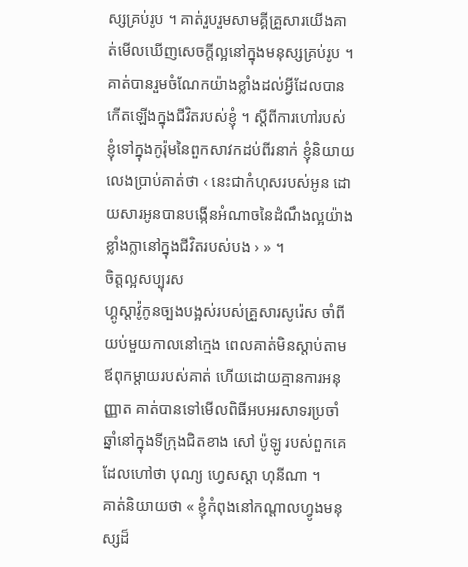ស្សគ្រប់រូប ។ គាត់រួបរួមសាមគ្គីគ្រួសារយើងគាត់មើលឃើញសេចក្តីល្អនៅក្នុងមនុស្សគ្រប់រូប ។ គាត់បានរួមចំណែកយ៉ាងខ្លាំងដល់អ្វីដែលបានកើតឡើងក្នុងជីវិតរបស់ខ្ញុំ ។ ស្តីពីការហៅរបស់ខ្ញុំទៅក្នុងកូរ៉ុមនៃពួកសាវកដប់ពីរនាក់ ខ្ញុំនិយាយលេងប្រាប់គាត់ថា ‹ នេះជាកំហុសរបស់អូន ដោយសារអូនបានបង្កើនអំណាចនៃដំណឹងល្អយ៉ាងខ្លាំងក្លានៅក្នុងជីវិតរបស់បង › » ។
ចិត្តល្អសប្បុរស
ហ្គូស្តាវ៉ូកូនច្បងបង្អស់របស់គ្រួសារសូរ៉េស ចាំពីយប់មួយកាលនៅក្មេង ពេលគាត់មិនស្តាប់តាមឪពុកម្តាយរបស់គាត់ ហើយដោយគ្មានការអនុញ្ញាត គាត់បានទៅមើលពិធីអបអរសាទរប្រចាំឆ្នាំនៅក្នុងទីក្រុងជិតខាង សៅ ប៉ូឡូ របស់ពួកគេដែលហៅថា បុណ្យ ហ្វេសស្តា ហុនីណា ។
គាត់និយាយថា « ខ្ញុំកំពុងនៅកណ្តាលហ្វូងមនុស្សដ៏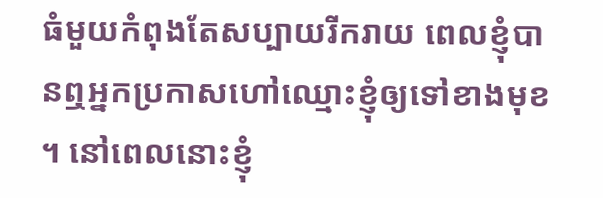ធំមួយកំពុងតែសប្បាយរីករាយ ពេលខ្ញុំបានឮអ្នកប្រកាសហៅឈ្មោះខ្ញុំឲ្យទៅខាងមុខ ។ នៅពេលនោះខ្ញុំ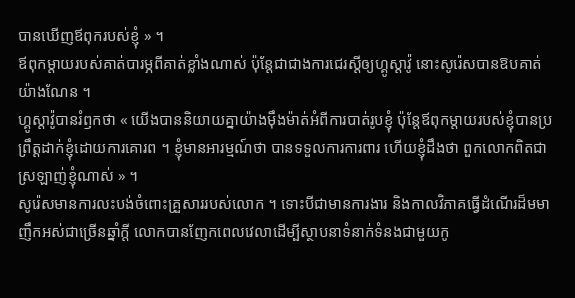បានឃើញឪពុករបស់ខ្ញុំ » ។
ឪពុកម្ដាយរបស់គាត់បារម្ភពីគាត់ខ្លាំងណាស់ ប៉ុន្តែជាជាងការជេរស្តីឲ្យហ្គូស្តាវ៉ូ នោះសូរ៉េសបានឱបគាត់យ៉ាងណែន ។
ហ្គូស្តាវ៉ូបានរំឭកថា « យើងបាននិយាយគ្នាយ៉ាងម៉ឹងម៉ាត់អំពីការបាត់រូបខ្ញុំ ប៉ុន្តែឪពុកម្តាយរបស់ខ្ញុំបានប្រព្រឹត្តដាក់ខ្ញុំដោយការគោរព ។ ខ្ញុំមានអារម្មណ៍ថា បានទទួលការការពារ ហើយខ្ញុំដឹងថា ពួកលោកពិតជាស្រឡាញ់ខ្ញុំណាស់ » ។
សូរ៉េសមានការលះបង់ចំពោះគ្រួសាររបស់លោក ។ ទោះបីជាមានការងារ និងកាលវិភាគធ្វើដំណើរដ៏មមាញឹកអស់ជាច្រើនឆ្នាំក្តី លោកបានញែកពេលវេលាដើម្បីស្ថាបនាទំនាក់ទំនងជាមួយកូ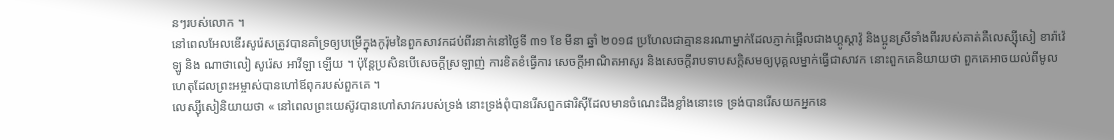នៗរបស់លោក ។
នៅពេលអែលឌើរសូរ៉េសត្រូវបានគាំទ្រឲ្យបម្រើក្នុងកូរ៉ុមនៃពួកសាវកដប់ពីរនាក់នៅថ្ងៃទី ៣១ ខែ មីនា ឆ្នាំ ២០១៨ ប្រហែលជាគ្មាននរណាម្នាក់ដែលភ្ញាក់ផ្អើលជាងហ្គូស្តាវ៉ូ និងប្អូនស្រីទាំងពីររបស់គាត់គឺលេស្ស៊ីសៀ ខារ៉ាវ៉េឡូ និង ណាថាលៀ សូរ៉េស អាវីឡា ឡើយ ។ ប៉ុន្តែប្រសិនបើសេចក្តីស្រឡាញ់ ការខិតខំធ្វើការ សេចក្តីអាណិតអាសូរ និងសេចក្តីរាបទាបសក្តិសមឲ្យបុគ្គលម្នាក់ធ្វើជាសាវក នោះពួកគេនិយាយថា ពួកគេអាចយល់ពីមូលហេតុដែលព្រះអម្ចាស់បានហៅឪពុករបស់ពួកគេ ។
លេស្ស៊ីសៀនិយាយថា « នៅពេលព្រះយេស៊ូវបានហៅសាវករបស់ទ្រង់ នោះទ្រង់ពុំបានរើសពួកផារិស៊ីដែលមានចំណេះដឹងខ្លាំងនោះទេ ទ្រង់បានរើសយកអ្នកនេ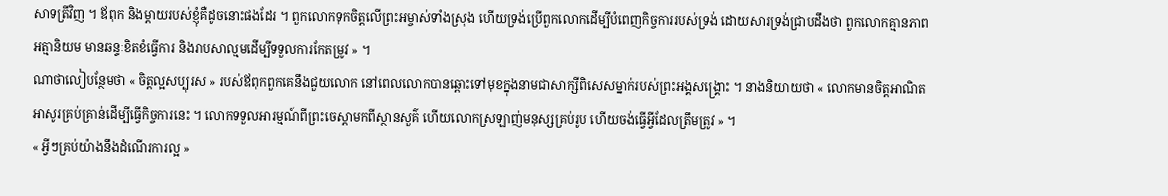សាទត្រីវិញ ។ ឪពុក និងម្តាយរបស់ខ្ញុំគឺដូចនោះផងដែរ ។ ពួកលោកទុកចិត្តលើព្រះអម្ចាស់ទាំងស្រុង ហើយទ្រង់ប្រើពួកលោកដើម្បីបំពេញកិច្ចការរបស់ទ្រង់ ដោយសារទ្រង់ជ្រាបដឹងថា ពួកលោកគ្មានភាពអត្មានិយម មានឆន្ទៈខិតខំធ្វើការ និងរាបសាល្មមដើម្បីទទួលការកែតម្រូវ » ។
ណាថាលៀបន្ថែមថា « ចិត្តល្អសប្បុរស » របស់ឪពុកពួកគេនឹងជួយលោក នៅពេលលោកបានឆ្ពោះទៅមុខក្នុងនាមជាសាក្សីពិសេសម្នាក់របស់ព្រះអង្គសង្គ្រោះ ។ នាងនិយាយថា « លោកមានចិត្តអាណិតអាសូរគ្រប់គ្រាន់ដើម្បីធ្វើកិច្ចការនេះ ។ លោកទទួលអារម្មណ៍ពីព្រះចេស្តាមកពីស្ថានសួគ៌ ហើយលោកស្រឡាញ់មនុស្សគ្រប់រូប ហើយចង់ធ្វើអ្វីដែលត្រឹមត្រូវ » ។
« អ្វីៗគ្រប់យ៉ាងនឹងដំណើរការល្អ »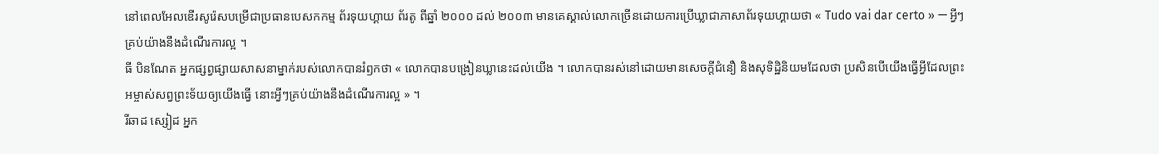នៅពេលអែលឌើរសូរ៉េសបម្រើជាប្រធានបេសកកម្ម ព័រទុយហ្គាយ ព័រតូ ពីឆ្នាំ ២០០០ ដល់ ២០០៣ មានគេស្គាល់លោកច្រើនដោយការប្រើឃ្លាជាភាសាព័រទុយហ្គាយថា « Tudo vai dar certo » — អ្វីៗគ្រប់យ៉ាងនឹងដំណើរការល្អ ។
ធី បិនណែត អ្នកផ្សព្វផ្សាយសាសនាម្នាក់របស់លោកបានរំឭកថា « លោកបានបង្រៀនឃ្លានេះដល់យើង ។ លោកបានរស់នៅដោយមានសេចក្ដីជំនឿ និងសុទិដ្ឋិនិយមដែលថា ប្រសិនបើយើងធ្វើអ្វីដែលព្រះអម្ចាស់សព្វព្រះទ័យឲ្យយើងធ្វើ នោះអ្វីៗគ្រប់យ៉ាងនឹងដំណើរការល្អ » ។
រីឆាដ ស្សៀដ អ្នក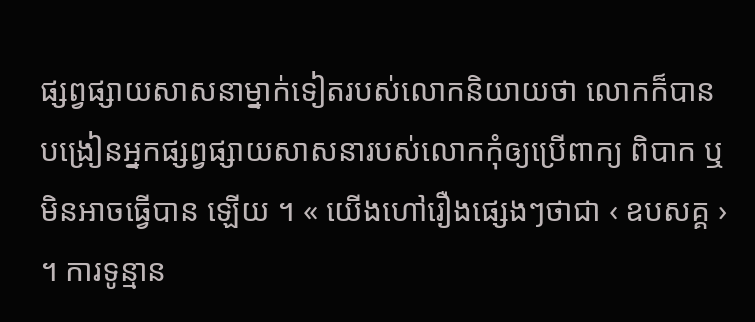ផ្សព្វផ្សាយសាសនាម្នាក់ទៀតរបស់លោកនិយាយថា លោកក៏បានបង្រៀនអ្នកផ្សព្វផ្សាយសាសនារបស់លោកកុំឲ្យប្រើពាក្យ ពិបាក ឬ មិនអាចធ្វើបាន ឡើយ ។ « យើងហៅរឿងផ្សេងៗថាជា ‹ ឧបសគ្គ › ។ ការទូន្មាន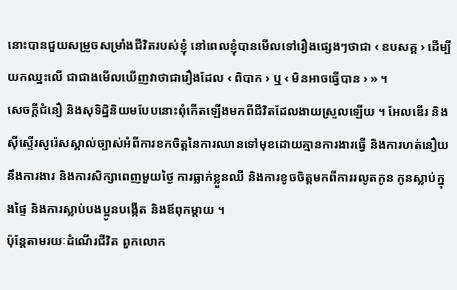នោះបានជួយសម្រួចសម្រាំងជីវិតរបស់ខ្ញុំ នៅពេលខ្ញុំបានមើលទៅរឿងផ្សេងៗថាជា ‹ ឧបសគ្គ › ដើម្បីយកឈ្នះលើ ជាជាងមើលឃើញវាថាជារឿងដែល ‹ ពិបាក › ឬ ‹ មិនអាចធ្វើបាន › » ។
សេចក្ដីជំនឿ និងសុទិដ្ឋិនិយមបែបនោះពុំកើតឡើងមកពីជីវិតដែលងាយស្រួលឡើយ ។ អែលឌើរ និងស៊ីស្ទើរសូរ៉េសស្គាល់ច្បាស់អំពីការខកចិត្តនៃការឈានទៅមុខដោយគ្មានការងារធ្វើ និងការហត់នឿយនឹងការងារ និងការសិក្សាពេញមួយថ្ងៃ ការធ្លាក់ខ្លួនឈឺ និងការខូចចិត្តមកពីការរលូតកូន កូនស្លាប់ក្នុងផ្ទៃ និងការស្លាប់បងប្អូនបង្កើត និងឪពុកម្តាយ ។
ប៉ុន្តែតាមរយៈដំណើរជីវិត ពួកលោក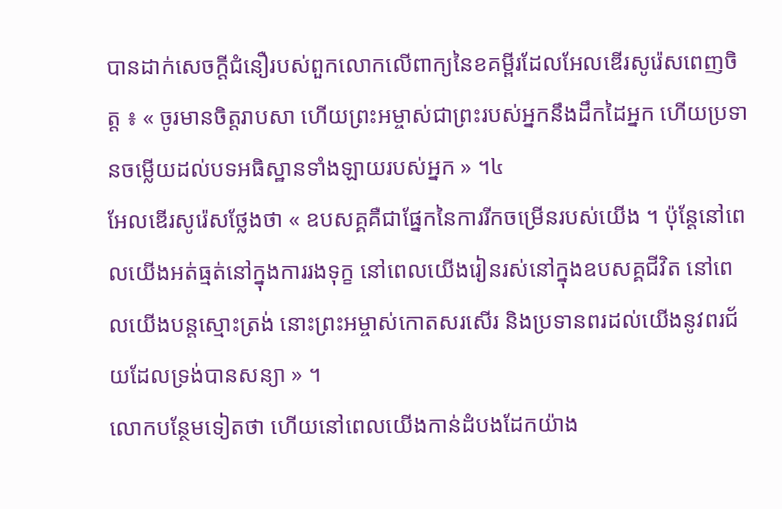បានដាក់សេចក្តីជំនឿរបស់ពួកលោកលើពាក្យនៃខគម្ពីរដែលអែលឌើរសូរ៉េសពេញចិត្ត ៖ « ចូរមានចិត្តរាបសា ហើយព្រះអម្ចាស់ជាព្រះរបស់អ្នកនឹងដឹកដៃអ្នក ហើយប្រទានចម្លើយដល់បទអធិស្ឋានទាំងឡាយរបស់អ្នក » ។៤
អែលឌើរសូរ៉េសថ្លែងថា « ឧបសគ្គគឺជាផ្នែកនៃការរីកចម្រើនរបស់យើង ។ ប៉ុន្តែនៅពេលយើងអត់ធ្មត់នៅក្នុងការរងទុក្ខ នៅពេលយើងរៀនរស់នៅក្នុងឧបសគ្គជីវិត នៅពេលយើងបន្តស្មោះត្រង់ នោះព្រះអម្ចាស់កោតសរសើរ និងប្រទានពរដល់យើងនូវពរជ័យដែលទ្រង់បានសន្យា » ។
លោកបន្ថែមទៀតថា ហើយនៅពេលយើងកាន់ដំបងដែកយ៉ាង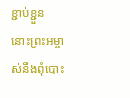ខ្ជាប់ខ្ជួន នោះព្រះអម្ចាស់នឹងពុំបោះ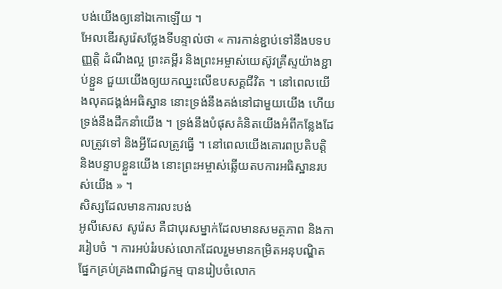បង់យើងឲ្យនៅឯកោឡើយ ។
អែលឌើរសូរ៉េសថ្លែងទីបន្ទាល់ថា « ការកាន់ខ្ជាប់ទៅនឹងបទបញ្ញត្តិ ដំណឹងល្អ ព្រះគម្ពីរ និងព្រះអម្ចាស់យេស៊ូវគ្រីស្ទយ៉ាងខ្ជាប់ខ្ជួន ជួយយើងឲ្យយកឈ្នះលើឧបសគ្គជីវិត ។ នៅពេលយើងលុតជង្គង់អធិស្ឋាន នោះទ្រង់នឹងគង់នៅជាមួយយើង ហើយទ្រង់នឹងដឹកនាំយើង ។ ទ្រង់នឹងបំផុសគំនិតយើងអំពីកន្លែងដែលត្រូវទៅ និងអ្វីដែលត្រូវធ្វើ ។ នៅពេលយើងគោរពប្រតិបត្តិ និងបន្ទាបខ្លួនយើង នោះព្រះអម្ចាស់ឆ្លើយតបការអធិស្ឋានរបស់យើង » ។
សិស្សដែលមានការលះបង់
អូលីសេស សូរ៉េស គឺជាបុរសម្នាក់ដែលមានសមត្ថភាព និងការរៀបចំ ។ ការអប់រំរបស់លោកដែលរួមមានកម្រិតអនុបណ្ឌិតផ្នែកគ្រប់គ្រងពាណិជ្ជកម្ម បានរៀបចំលោក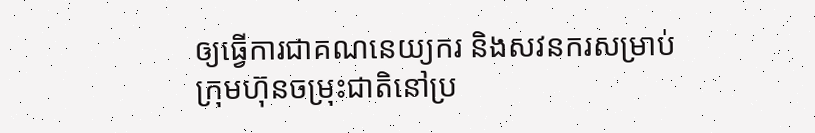ឲ្យធ្វើការជាគណនេយ្យករ និងសវនករសម្រាប់ក្រុមហ៊ុនចម្រុះជាតិនៅប្រ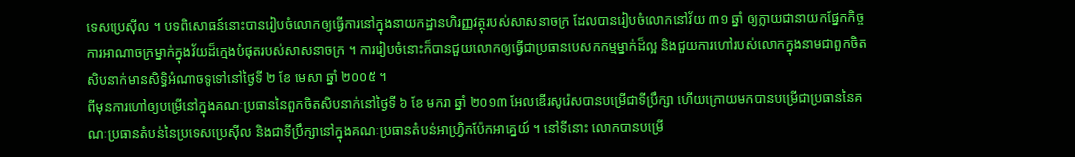ទេសប្រេស៊ីល ។ បទពិសោធន៍នោះបានរៀបចំលោកឲ្យធ្វើការនៅក្នុងនាយកដ្ឋានហិរញ្ញវត្ថុរបស់សាសនាចក្រ ដែលបានរៀបចំលោកនៅវ័យ ៣១ ឆ្នាំ ឲ្យក្លាយជានាយកផ្នែកកិច្ចការអាណាចក្រម្នាក់ក្នុងវ័យដ៏ក្មេងបំផុតរបស់សាសនាចក្រ ។ ការរៀបចំនោះក៏បានជួយលោកឲ្យធ្វើជាប្រធានបេសកកម្មម្នាក់ដ៏ល្អ និងជួយការហៅរបស់លោកក្នុងនាមជាពួកចិតសិបនាក់មានសិទ្ធិអំណាចទូទៅនៅថ្ងៃទី ២ ខែ មេសា ឆ្នាំ ២០០៥ ។
ពីមុនការហៅឲ្យបម្រើនៅក្នុងគណៈប្រធាននៃពួកចិតសិបនាក់នៅថ្ងៃទី ៦ ខែ មករា ឆ្នាំ ២០១៣ អែលឌើរសូរ៉េសបានបម្រើជាទីប្រឹក្សា ហើយក្រោយមកបានបម្រើជាប្រធាននៃគណៈប្រធានតំបន់នៃប្រទេសប្រេស៊ីល និងជាទីប្រឹក្សានៅក្នុងគណៈប្រធានតំបន់អាហ្វ្រិកប៉ែកអាគ្នេយ៍ ។ នៅទីនោះ លោកបានបម្រើ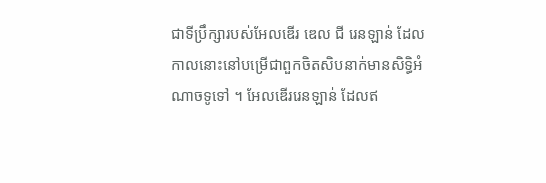ជាទីប្រឹក្សារបស់អែលឌើរ ឌេល ជី រេនឡាន់ ដែលកាលនោះនៅបម្រើជាពួកចិតសិបនាក់មានសិទ្ធិអំណាចទូទៅ ។ អែលឌើររេនឡាន់ ដែលឥ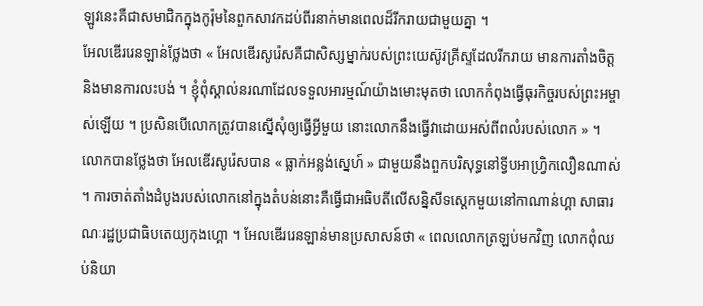ឡូវនេះគឺជាសមាជិកក្នុងកូរ៉ុមនៃពួកសាវកដប់ពីរនាក់មានពេលដ៏រីករាយជាមួយគ្នា ។
អែលឌើររេនឡាន់ថ្លែងថា « អែលឌើរសូរ៉េសគឺជាសិស្សម្នាក់របស់ព្រះយេស៊ូវគ្រីស្ទដែលរីករាយ មានការតាំងចិត្ត និងមានការលះបង់ ។ ខ្ញុំពុំស្គាល់នរណាដែលទទួលអារម្មណ៍យ៉ាងមោះមុតថា លោកកំពុងធ្វើធុរកិច្ចរបស់ព្រះអម្ចាស់ឡើយ ។ ប្រសិនបើលោកត្រូវបានស្នើសុំឲ្យធ្វើអ្វីមួយ នោះលោកនឹងធ្វើវាដោយអស់ពីពលំរបស់លោក » ។
លោកបានថ្លែងថា អែលឌើរសូរ៉េសបាន « ធ្លាក់អន្លង់ស្នេហ៍ » ជាមួយនឹងពួកបរិសុទ្ធនៅទ្វីបអាហ្វ្រិកលឿនណាស់ ។ ការចាត់តាំងដំបូងរបស់លោកនៅក្នុងតំបន់នោះគឺធ្វើជាអធិបតីលើសន្និសីទស្តេកមួយនៅកាណាន់ហ្គា សាធារណៈរដ្ឋប្រជាធិបតេយ្យកុងហ្គោ ។ អែលឌើររេនឡាន់មានប្រសាសន៍ថា « ពេលលោកត្រឡប់មកវិញ លោកពុំឈប់និយា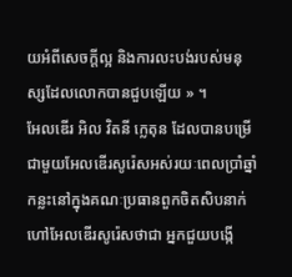យអំពីសេចក្តីល្អ និងការលះបង់របស់មនុស្សដែលលោកបានជួបឡើយ » ។
អែលឌើរ អិល វិតនី ក្លេតុន ដែលបានបម្រើជាមួយអែលឌើរសូរ៉េសអស់រយៈពេលប្រាំឆ្នាំកន្លះនៅក្នុងគណៈប្រធានពួកចិតសិបនាក់ហៅអែលឌើរសូរ៉េសថាជា អ្នកជួយបង្កើ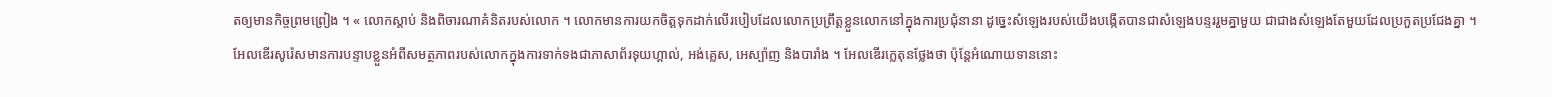តឲ្យមានកិច្ចព្រមព្រៀង ។ « លោកស្តាប់ និងពិចារណាគំនិតរបស់លោក ។ លោកមានការយកចិត្តទុកដាក់លើរបៀបដែលលោកប្រព្រឹត្តខ្លួនលោកនៅក្នុងការប្រជុំនានា ដូច្នេះសំឡេងរបស់យើងបង្កើតបានជាសំឡេងបន្ទររួមគ្នាមួយ ជាជាងសំឡេងតែមួយដែលប្រកួតប្រជែងគ្នា ។
អែលឌើរសូរ៉េសមានការបន្ទាបខ្លួនអំពីសមត្ថភាពរបស់លោកក្នុងការទាក់ទងជាភាសាព័រទុយហ្គាល់, អង់គ្លេស, អេស្ប៉ាញ និងបារាំង ។ អែលឌើរក្លេតុនថ្លែងថា ប៉ុន្តែអំណោយទាននោះ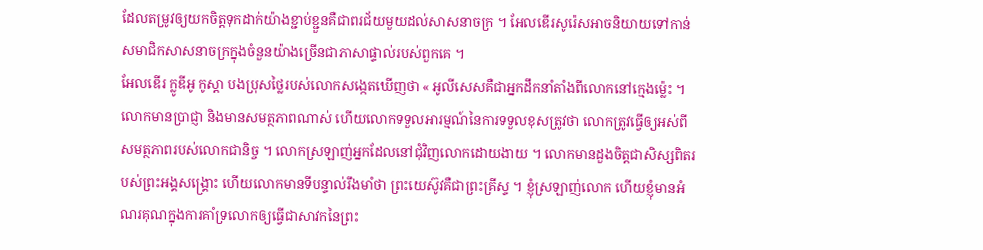ដែលតម្រូវឲ្យយកចិត្តទុកដាក់យ៉ាងខ្ជាប់ខ្ជួនគឺជាពរជ័យមួយដល់សាសនាចក្រ ។ អែលឌើរសូរ៉េសអាចនិយាយទៅកាន់សមាជិកសាសនាចក្រក្នុងចំនួនយ៉ាងច្រើនជាភាសាផ្ទាល់របស់ពួកគេ ។
អែលឌើរ ក្លូឌីអូ កូស្តា បងប្រុសថ្លៃរបស់លោកសង្កេតឃើញថា « អូលីសេសគឺជាអ្នកដឹកនាំតាំងពីលោកនៅក្មេងម៉្លេះ ។ លោកមានប្រាជ្ញា និងមានសមត្ថភាពណាស់ ហើយលោកទទួលអារម្មណ៍នៃការទទួលខុសត្រូវថា លោកត្រូវធ្វើឲ្យអស់ពីសមត្ថភាពរបស់លោកជានិច្ច ។ លោកស្រឡាញ់អ្នកដែលនៅជុំវិញលោកដោយងាយ ។ លោកមានដួងចិត្តជាសិស្សពិតរបស់ព្រះអង្គសង្គ្រោះ ហើយលោកមានទីបន្ទាល់រឹងមាំថា ព្រះយេស៊ូវគឺជាព្រះគ្រីស្ទ ។ ខ្ញុំស្រឡាញ់លោក ហើយខ្ញុំមានអំណរគុណក្នុងការគាំទ្រលោកឲ្យធ្វើជាសាវកនៃព្រះ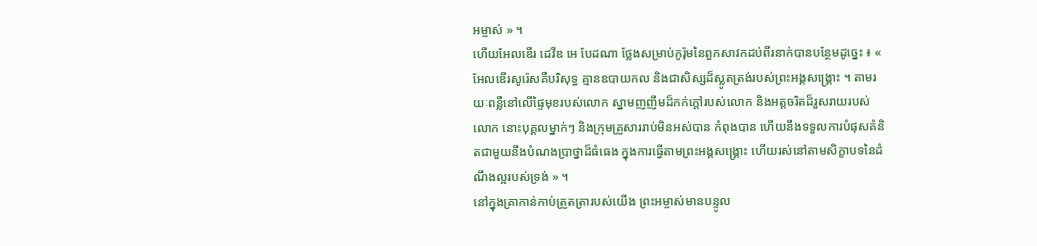អម្ចាស់ » ។
ហើយអែលឌើរ ដេវីឌ អេ បែដណា ថ្លែងសម្រាប់កូរ៉ុមនៃពួកសាវកដប់ពីរនាក់បានបន្ថែមដូច្នេះ ៖ « អែលឌើរសូរ៉េសគឺបរិសុទ្ធ គ្មានឧបាយកល និងជាសិស្សដ៏ស្លូតត្រង់របស់ព្រះអង្គសង្គ្រោះ ។ តាមរយៈពន្លឺនៅលើផ្ទៃមុខរបស់លោក ស្នាមញញឹមដ៏កក់ក្តៅរបស់លោក និងអត្តចរិតដ៏រួសរាយរបស់លោក នោះបុគ្គលម្នាក់ៗ និងក្រុមគ្រួសាររាប់មិនអស់បាន កំពុងបាន ហើយនឹងទទួលការបំផុសគំនិតជាមួយនឹងបំណងប្រាថ្នាដ៏ធំធេង ក្នុងការធ្វើតាមព្រះអង្គសង្គ្រោះ ហើយរស់នៅតាមសិក្ខាបទនៃដំណឹងល្អរបស់ទ្រង់ » ។
នៅក្នុងគ្រាកាន់កាប់ត្រួតត្រារបស់យើង ព្រះអម្ចាស់មានបន្ទូល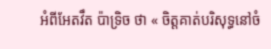អំពីអែតវឹត ប៉ាទ្រិច ថា « ចិត្តគាត់បរិសុទ្ធនៅចំ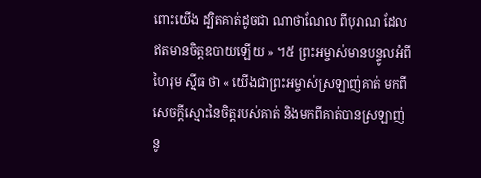ពោះយើង ដ្បិតគាត់ដូចជា ណាថាណែល ពីបុរាណ ដែលឥតមានចិត្តឧបាយឡើយ » ។៥ ព្រះអម្ចាស់មានបន្ទូលអំពី ហៃរុម ស៊្មីធ ថា « យើងជាព្រះអម្ចាស់ស្រឡាញ់គាត់ មកពីសេចក្ដីស្មោះនៃចិត្តរបស់គាត់ និងមកពីគាត់បានស្រឡាញ់នូ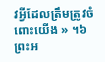វអ្វីដែលត្រឹមត្រូវចំពោះយើង » ។៦
ព្រះអ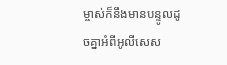ម្ចាស់ក៏នឹងមានបន្ទូលដូចគ្នាអំពីអូលីសេស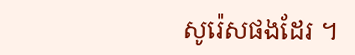សូរ៉េសផងដែរ ។